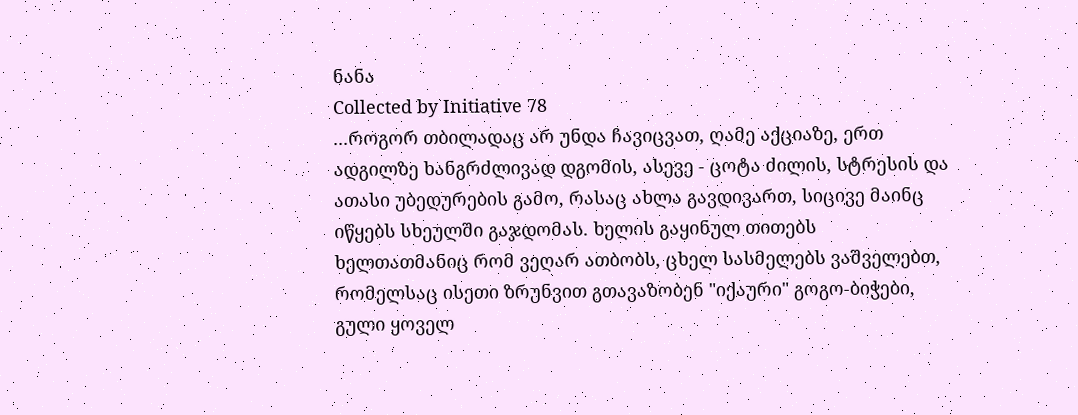ნანა
Collected by Initiative 78
...როგორ თბილადაც არ უნდა ჩავიცვათ, ღამე აქციაზე, ერთ ადგილზე ხანგრძლივად დგომის, ასევე - ცოტა ძილის, სტრესის და ათასი უბედურების გამო, რასაც ახლა გავდივართ, სიცივე მაინც იწყებს სხეულში გაჯდომას. ხელის გაყინულ თითებს ხელთათმანიც რომ ვეღარ ათბობს, ცხელ სასმელებს ვაშველებთ, რომელსაც ისეთი ზრუნვით გთავაზობენ "იქაური" გოგო-ბიჭები, გული ყოველ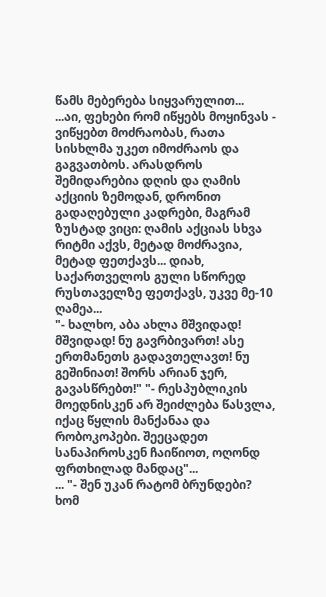წამს მებერება სიყვარულით...
...აი, ფეხები რომ იწყებს მოყინვას - ვიწყებთ მოძრაობას, რათა სისხლმა უკეთ იმოძრაოს და გაგვათბოს. არასდროს შემიდარებია დღის და ღამის აქციის ზემოდან, დრონით გადაღებული კადრები, მაგრამ ზუსტად ვიცი: ღამის აქციას სხვა რიტმი აქვს, მეტად მოძრავია, მეტად ფეთქავს... დიახ, საქართველოს გული სწორედ რუსთაველზე ფეთქავს, უკვე მე-10 ღამეა...
"- ხალხო, აბა ახლა მშვიდად! მშვიდად! ნუ გავრბივართ! ასე ერთმანეთს გადავთელავთ! ნუ გეშინიათ! შორს არიან ჯერ, გავასწრებთ!" "- რესპუბლიკის მოედნისკენ არ შეიძლება წასვლა, იქაც წყლის მანქანაა და რობოკოპები. შეეცადეთ სანაპიროსკენ ჩაიწიოთ, ოღონდ ფრთხილად მანდაც"...
... "- შენ უკან რატომ ბრუნდები? ხომ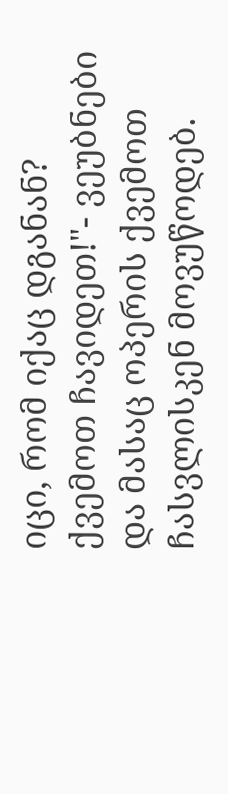იცი, რომ იქაც დგანან? ქვემოთ ჩავიდეთ!"- ვეუბნები და მასაც ოპერის ქვემოთ ჩასვლისკენ მოვუწოდებ.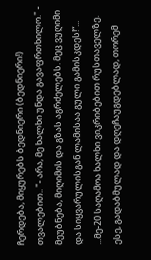ჩერდება, მიყურებს ბედნიერი (ბედნიერი!) თვალებით.. "- არა, მე ხალხი უნდა გავაფრთხილო." - მეუბნება, მიღიმის და გზას აგრძელებს. მეც ვუღიმი და სიყვარულისგან ლამისაა გული გამისკდეს!“...
...მე-20 საღამოა ხალხი ვიკრიბებით რუსთაველზე. ესე, გადაბმულად და დღეჩაუგდებლად, თორემ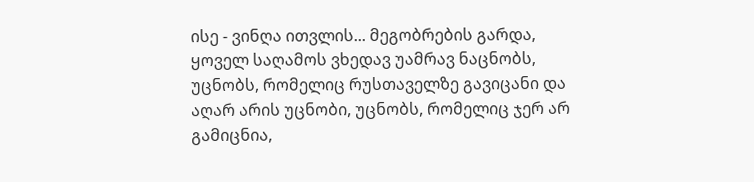ისე - ვინღა ითვლის... მეგობრების გარდა, ყოველ საღამოს ვხედავ უამრავ ნაცნობს, უცნობს, რომელიც რუსთაველზე გავიცანი და აღარ არის უცნობი, უცნობს, რომელიც ჯერ არ გამიცნია,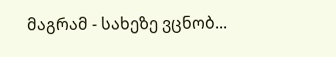მაგრამ - სახეზე ვცნობ...